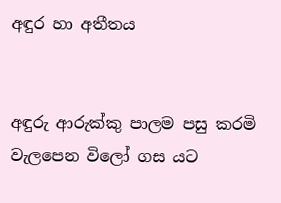අඳුර හා අතීතය


අඳුරු ආරුක්කු පාලම පසු කරමි
වැලපෙන විලෝ ගස යට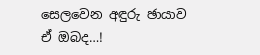සෙලවෙන අඳුරු ඡායාව
ඒ ඔබද…!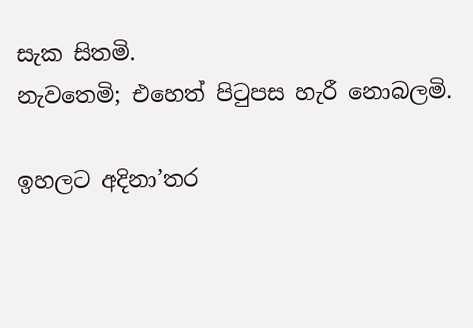සැක සිතමි.
නැවතෙමි; එහෙත් පිටුපස හැරී නොබලමි.

ඉහලට අදිනා’තර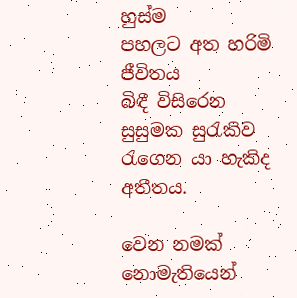හුස්ම
පහලට අත හරිමි ජීවිතය
බිඳී විසිරෙන සුසුමක සුරැකිව
රැගෙන යා හැකිද අතීතය.

වෙන නමක් නොමැතියෙන්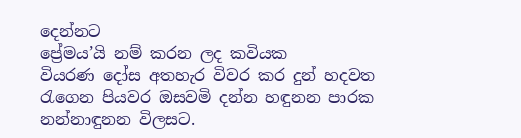දෙන්නට
ප්‍රේමය’යි නම් කරන ලද කවියක
වියරණ දෝස අතහැර විවර කර දුන් හදවත
රැගෙන පියවර ඔසවමි දන්න හඳුනන පාරක
නන්නාඳුනන විලසට.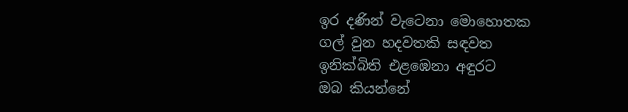ඉර දණින් වැටෙනා මොහොතක
ගල් වුන හදවතකි සඳවත
ඉනික්බිති එළඹෙනා අඳුරට
ඔබ කියන්නේ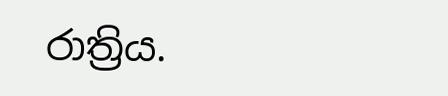රාත්‍රිය.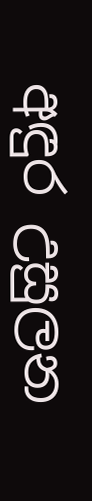අඳුර උසුලන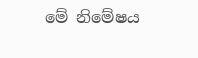මේ නිමේෂය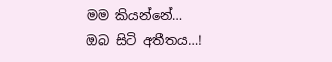මම කියන්නේ…
ඔබ සිටි අතීතය…!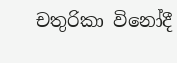චතුරිකා විනෝදී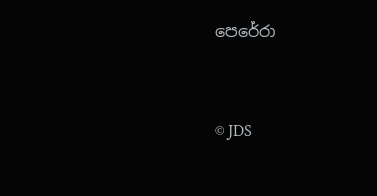පෙරේරා


© JDS